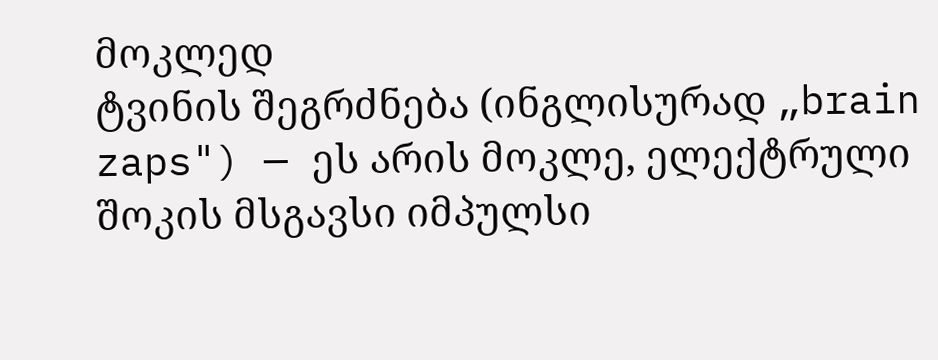მოკლედ
ტვინის შეგრძნება (ინგლისურად „brain zaps") — ეს არის მოკლე, ელექტრული შოკის მსგავსი იმპულსი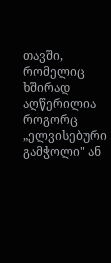თავში, რომელიც ხშირად აღწერილია როგორც „ელვისებური გამჭოლი" ან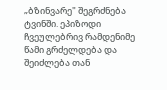„ბზინვარე" შეგრძნება ტვინში. ეპიზოდი ჩვეულებრივ რამდენიმე წამი გრძელდება და შეიძლება თან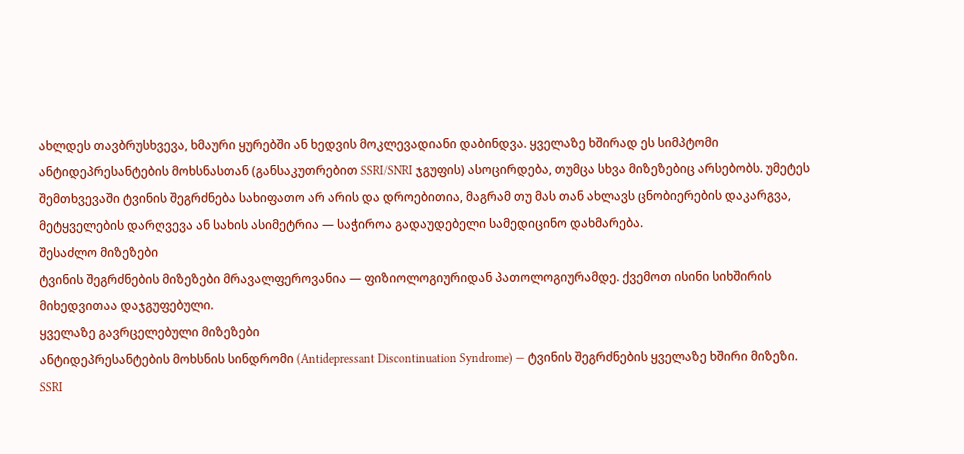ახლდეს თავბრუსხვევა, ხმაური ყურებში ან ხედვის მოკლევადიანი დაბინდვა. ყველაზე ხშირად ეს სიმპტომი ანტიდეპრესანტების მოხსნასთან (განსაკუთრებით SSRI/SNRI ჯგუფის) ასოცირდება, თუმცა სხვა მიზეზებიც არსებობს. უმეტეს შემთხვევაში ტვინის შეგრძნება სახიფათო არ არის და დროებითია, მაგრამ თუ მას თან ახლავს ცნობიერების დაკარგვა, მეტყველების დარღვევა ან სახის ასიმეტრია — საჭიროა გადაუდებელი სამედიცინო დახმარება.
შესაძლო მიზეზები
ტვინის შეგრძნების მიზეზები მრავალფეროვანია — ფიზიოლოგიურიდან პათოლოგიურამდე. ქვემოთ ისინი სიხშირის მიხედვითაა დაჯგუფებული.
ყველაზე გავრცელებული მიზეზები
ანტიდეპრესანტების მოხსნის სინდრომი (Antidepressant Discontinuation Syndrome) — ტვინის შეგრძნების ყველაზე ხშირი მიზეზი. SSRI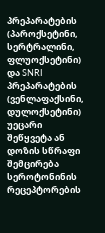პრეპარატების (პაროქსეტინი, სერტრალინი, ფლუოქსეტინი) და SNRI პრეპარატების (ვენლაფაქსინი, დულოქსეტინი) უეცარი შეწყვეტა ან დოზის სწრაფი შემცირება სეროტონინის რეცეპტორების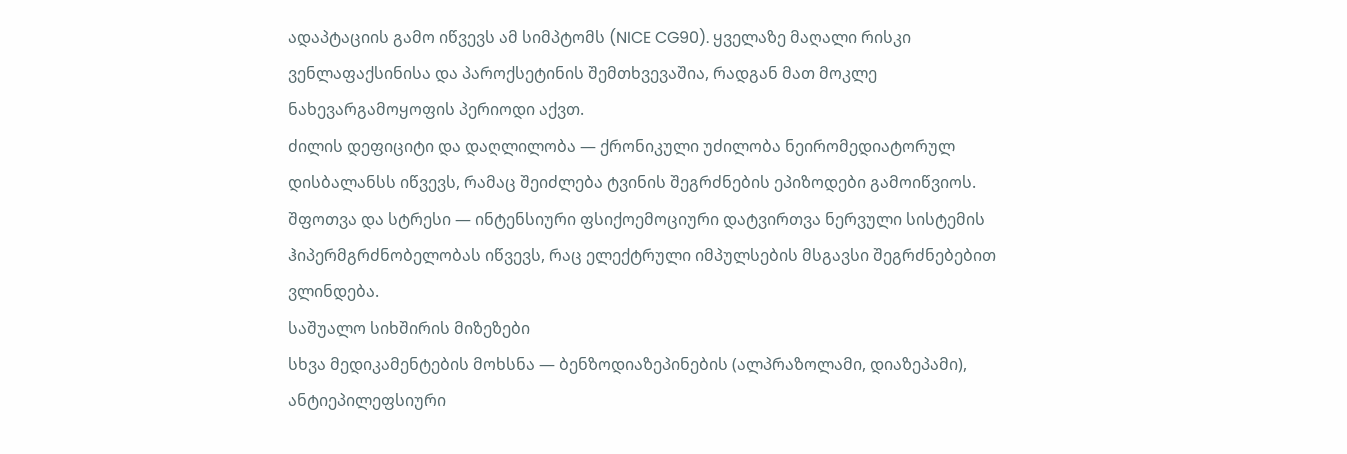ადაპტაციის გამო იწვევს ამ სიმპტომს (NICE CG90). ყველაზე მაღალი რისკი ვენლაფაქსინისა და პაროქსეტინის შემთხვევაშია, რადგან მათ მოკლე ნახევარგამოყოფის პერიოდი აქვთ.
ძილის დეფიციტი და დაღლილობა — ქრონიკული უძილობა ნეირომედიატორულ დისბალანსს იწვევს, რამაც შეიძლება ტვინის შეგრძნების ეპიზოდები გამოიწვიოს.
შფოთვა და სტრესი — ინტენსიური ფსიქოემოციური დატვირთვა ნერვული სისტემის ჰიპერმგრძნობელობას იწვევს, რაც ელექტრული იმპულსების მსგავსი შეგრძნებებით ვლინდება.
საშუალო სიხშირის მიზეზები
სხვა მედიკამენტების მოხსნა — ბენზოდიაზეპინების (ალპრაზოლამი, დიაზეპამი), ანტიეპილეფსიური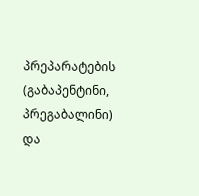პრეპარატების (გაბაპენტინი, პრეგაბალინი) და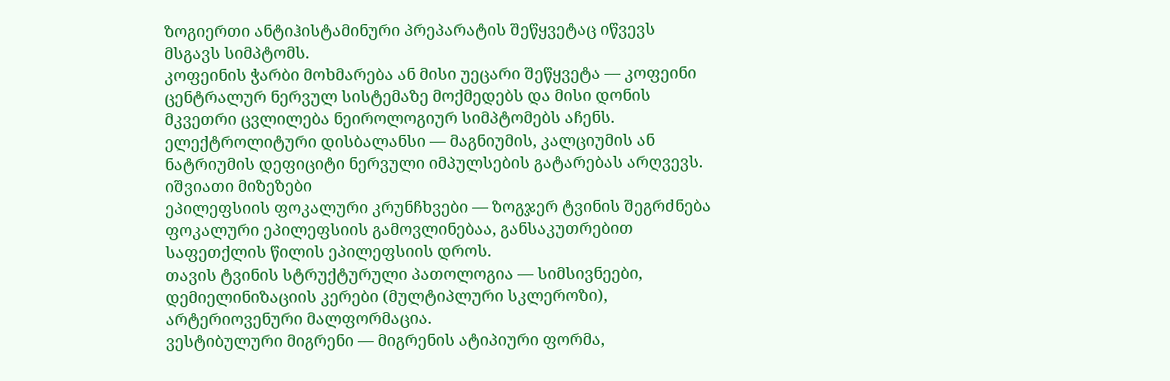ზოგიერთი ანტიჰისტამინური პრეპარატის შეწყვეტაც იწვევს მსგავს სიმპტომს.
კოფეინის ჭარბი მოხმარება ან მისი უეცარი შეწყვეტა — კოფეინი ცენტრალურ ნერვულ სისტემაზე მოქმედებს და მისი დონის მკვეთრი ცვლილება ნეიროლოგიურ სიმპტომებს აჩენს.
ელექტროლიტური დისბალანსი — მაგნიუმის, კალციუმის ან ნატრიუმის დეფიციტი ნერვული იმპულსების გატარებას არღვევს.
იშვიათი მიზეზები
ეპილეფსიის ფოკალური კრუნჩხვები — ზოგჯერ ტვინის შეგრძნება ფოკალური ეპილეფსიის გამოვლინებაა, განსაკუთრებით საფეთქლის წილის ეპილეფსიის დროს.
თავის ტვინის სტრუქტურული პათოლოგია — სიმსივნეები, დემიელინიზაციის კერები (მულტიპლური სკლეროზი), არტერიოვენური მალფორმაცია.
ვესტიბულური მიგრენი — მიგრენის ატიპიური ფორმა,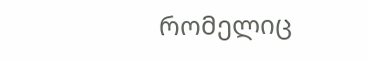რომელიც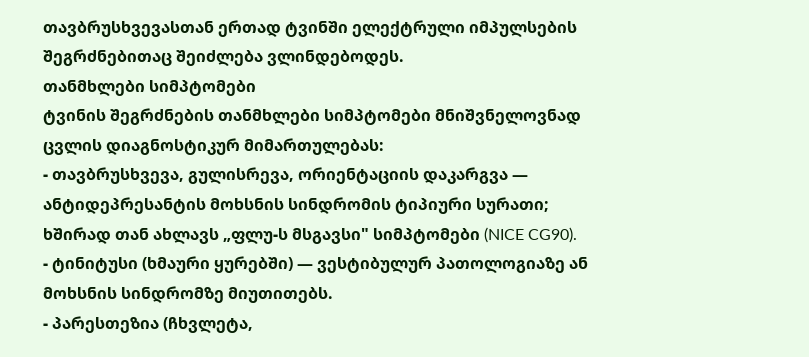თავბრუსხვევასთან ერთად ტვინში ელექტრული იმპულსების შეგრძნებითაც შეიძლება ვლინდებოდეს.
თანმხლები სიმპტომები
ტვინის შეგრძნების თანმხლები სიმპტომები მნიშვნელოვნად ცვლის დიაგნოსტიკურ მიმართულებას:
- თავბრუსხვევა, გულისრევა, ორიენტაციის დაკარგვა — ანტიდეპრესანტის მოხსნის სინდრომის ტიპიური სურათი; ხშირად თან ახლავს „ფლუ-ს მსგავსი" სიმპტომები (NICE CG90).
- ტინიტუსი (ხმაური ყურებში) — ვესტიბულურ პათოლოგიაზე ან მოხსნის სინდრომზე მიუთითებს.
- პარესთეზია (ჩხვლეტა,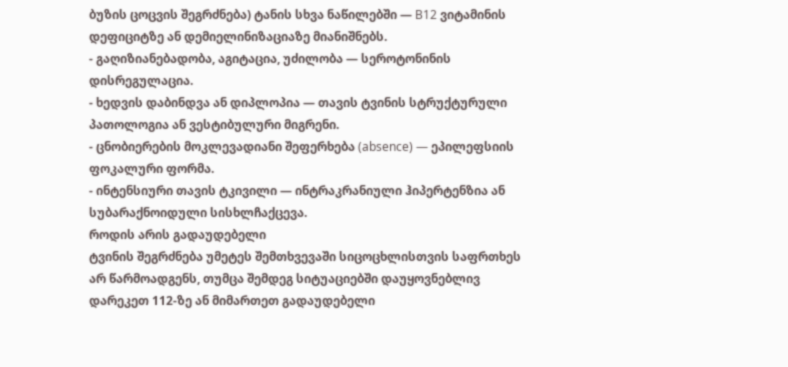ბუზის ცოცვის შეგრძნება) ტანის სხვა ნაწილებში — B12 ვიტამინის დეფიციტზე ან დემიელინიზაციაზე მიანიშნებს.
- გაღიზიანებადობა, აგიტაცია, უძილობა — სეროტონინის დისრეგულაცია.
- ხედვის დაბინდვა ან დიპლოპია — თავის ტვინის სტრუქტურული პათოლოგია ან ვესტიბულური მიგრენი.
- ცნობიერების მოკლევადიანი შეფერხება (absence) — ეპილეფსიის ფოკალური ფორმა.
- ინტენსიური თავის ტკივილი — ინტრაკრანიული ჰიპერტენზია ან სუბარაქნოიდული სისხლჩაქცევა.
როდის არის გადაუდებელი
ტვინის შეგრძნება უმეტეს შემთხვევაში სიცოცხლისთვის საფრთხეს არ წარმოადგენს, თუმცა შემდეგ სიტუაციებში დაუყოვნებლივ დარეკეთ 112-ზე ან მიმართეთ გადაუდებელი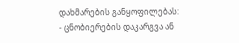დახმარების განყოფილებას:
- ცნობიერების დაკარგვა ან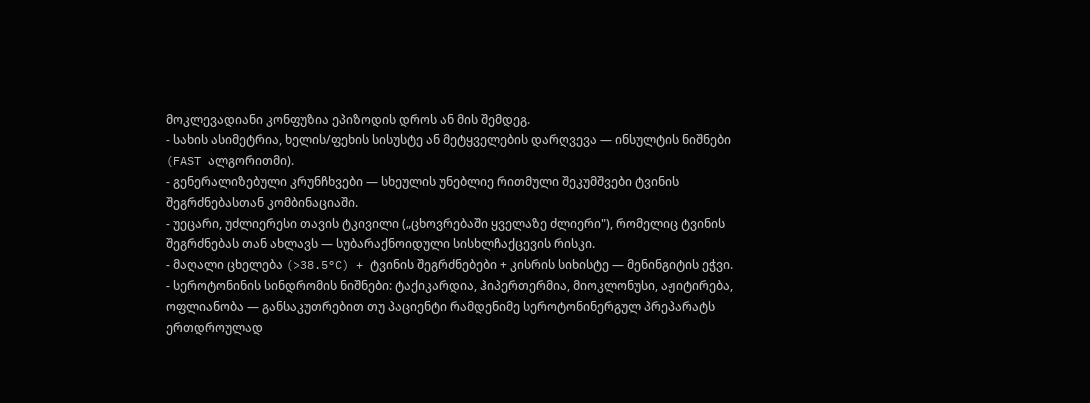მოკლევადიანი კონფუზია ეპიზოდის დროს ან მის შემდეგ.
- სახის ასიმეტრია, ხელის/ფეხის სისუსტე ან მეტყველების დარღვევა — ინსულტის ნიშნები (FAST ალგორითმი).
- გენერალიზებული კრუნჩხვები — სხეულის უნებლიე რითმული შეკუმშვები ტვინის შეგრძნებასთან კომბინაციაში.
- უეცარი, უძლიერესი თავის ტკივილი („ცხოვრებაში ყველაზე ძლიერი"), რომელიც ტვინის შეგრძნებას თან ახლავს — სუბარაქნოიდული სისხლჩაქცევის რისკი.
- მაღალი ცხელება (>38.5°C) + ტვინის შეგრძნებები + კისრის სიხისტე — მენინგიტის ეჭვი.
- სეროტონინის სინდრომის ნიშნები: ტაქიკარდია, ჰიპერთერმია, მიოკლონუსი, აჟიტირება, ოფლიანობა — განსაკუთრებით თუ პაციენტი რამდენიმე სეროტონინერგულ პრეპარატს ერთდროულად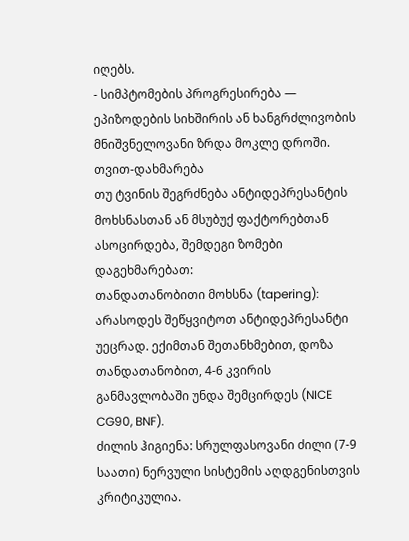იღებს.
- სიმპტომების პროგრესირება — ეპიზოდების სიხშირის ან ხანგრძლივობის მნიშვნელოვანი ზრდა მოკლე დროში.
თვით-დახმარება
თუ ტვინის შეგრძნება ანტიდეპრესანტის მოხსნასთან ან მსუბუქ ფაქტორებთან ასოცირდება, შემდეგი ზომები დაგეხმარებათ:
თანდათანობითი მოხსნა (tapering): არასოდეს შეწყვიტოთ ანტიდეპრესანტი უეცრად. ექიმთან შეთანხმებით, დოზა თანდათანობით, 4-6 კვირის განმავლობაში უნდა შემცირდეს (NICE CG90, BNF).
ძილის ჰიგიენა: სრულფასოვანი ძილი (7-9 საათი) ნერვული სისტემის აღდგენისთვის კრიტიკულია.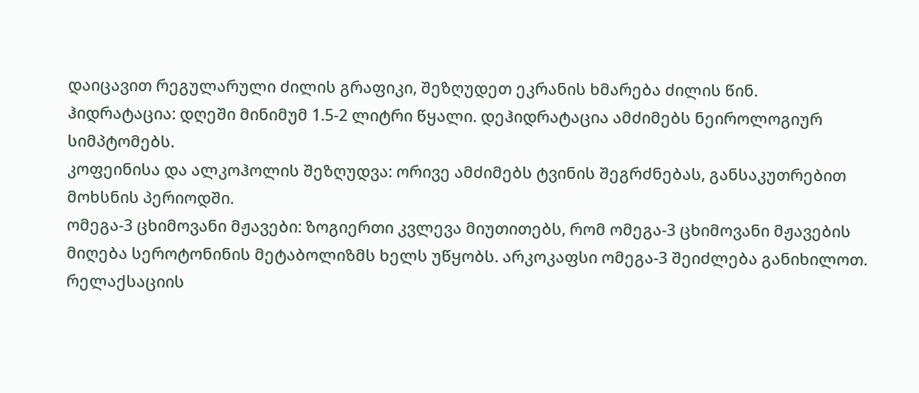დაიცავით რეგულარული ძილის გრაფიკი, შეზღუდეთ ეკრანის ხმარება ძილის წინ.
ჰიდრატაცია: დღეში მინიმუმ 1.5-2 ლიტრი წყალი. დეჰიდრატაცია ამძიმებს ნეიროლოგიურ სიმპტომებს.
კოფეინისა და ალკოჰოლის შეზღუდვა: ორივე ამძიმებს ტვინის შეგრძნებას, განსაკუთრებით მოხსნის პერიოდში.
ომეგა-3 ცხიმოვანი მჟავები: ზოგიერთი კვლევა მიუთითებს, რომ ომეგა-3 ცხიმოვანი მჟავების მიღება სეროტონინის მეტაბოლიზმს ხელს უწყობს. არკოკაფსი ომეგა-3 შეიძლება განიხილოთ.
რელაქსაციის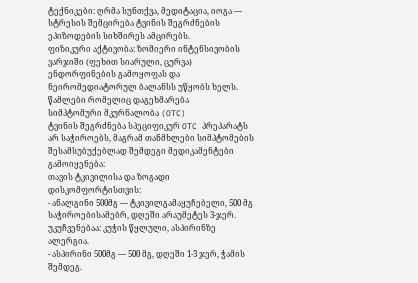ტექნიკები: ღრმა სუნთქვა, მედიტაცია, იოგა — სტრესის შემცირება ტვინის შეგრძნების ეპიზოდების სიხშირეს ამცირებს.
ფიზიკური აქტივობა: ზომიერი ინტენსივობის ვარჯიში (ფეხით სიარული, ცურვა) ენდორფინების გამოყოფას და ნეირომედიატორულ ბალანსს უწყობს ხელს.
წამლები რომელიც დაგეხმარება
სიმპტომური მკურნალობა (OTC)
ტვინის შეგრძნება სპეციფიკურ OTC პრეპარატს არ საჭიროებს, მაგრამ თანმხლები სიმპტომების შესამსუბუქებლად შემდეგი მედიკამენტები გამოიყენება:
თავის ტკივილისა და ზოგადი დისკომფორტისთვის:
- ანალგინი 500მგ — ტკივილგამაყუჩებელი, 500 მგ საჭიროებისამებრ, დღეში არაუმეტეს 3-ჯერ. უკუჩვენებაა: კუჭის წყლული, ასპირინზე ალერგია.
- ასპირინი 500მგ — 500 მგ, დღეში 1-3 ჯერ, ჭამის შემდეგ.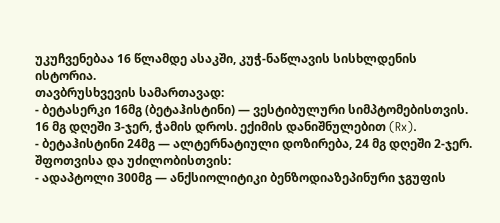უკუჩვენებაა 16 წლამდე ასაკში, კუჭ-ნაწლავის სისხლდენის ისტორია.
თავბრუსხვევის სამართავად:
- ბეტასერკი 16მგ (ბეტაჰისტინი) — ვესტიბულური სიმპტომებისთვის. 16 მგ დღეში 3-ჯერ, ჭამის დროს. ექიმის დანიშნულებით (Rx).
- ბეტაჰისტინი 24მგ — ალტერნატიული დოზირება, 24 მგ დღეში 2-ჯერ.
შფოთვისა და უძილობისთვის:
- ადაპტოლი 300მგ — ანქსიოლიტიკი ბენზოდიაზეპინური ჯგუფის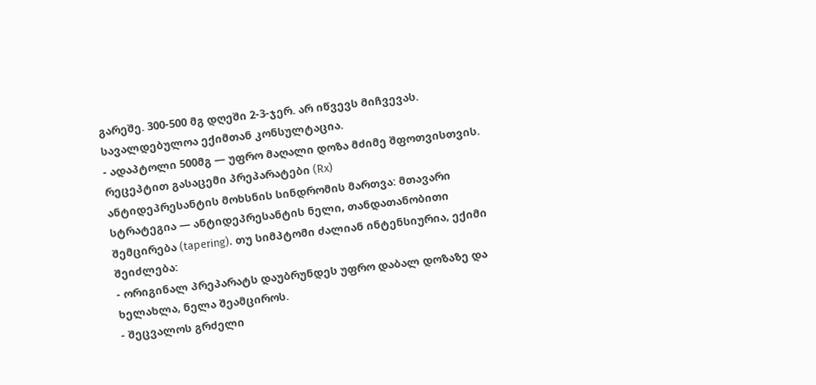გარეშე. 300-500 მგ დღეში 2-3-ჯერ. არ იწვევს მიჩვევას. სავალდებულოა ექიმთან კონსულტაცია.
- ადაპტოლი 500მგ — უფრო მაღალი დოზა მძიმე შფოთვისთვის.
რეცეპტით გასაცემი პრეპარატები (Rx)
ანტიდეპრესანტის მოხსნის სინდრომის მართვა: მთავარი სტრატეგია — ანტიდეპრესანტის ნელი, თანდათანობითი შემცირება (tapering). თუ სიმპტომი ძალიან ინტენსიურია, ექიმი შეიძლება:
- ორიგინალ პრეპარატს დაუბრუნდეს უფრო დაბალ დოზაზე და ხელახლა, ნელა შეამციროს.
- შეცვალოს გრძელი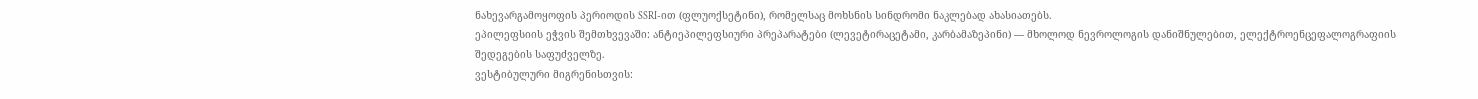ნახევარგამოყოფის პერიოდის SSRI-ით (ფლუოქსეტინი), რომელსაც მოხსნის სინდრომი ნაკლებად ახასიათებს.
ეპილეფსიის ეჭვის შემთხვევაში: ანტიეპილეფსიური პრეპარატები (ლევეტირაცეტამი, კარბამაზეპინი) — მხოლოდ ნევროლოგის დანიშნულებით, ელექტროენცეფალოგრაფიის შედეგების საფუძველზე.
ვესტიბულური მიგრენისთვის: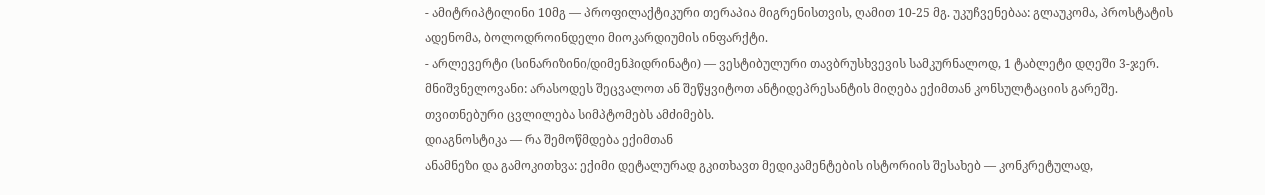- ამიტრიპტილინი 10მგ — პროფილაქტიკური თერაპია მიგრენისთვის, ღამით 10-25 მგ. უკუჩვენებაა: გლაუკომა, პროსტატის ადენომა, ბოლოდროინდელი მიოკარდიუმის ინფარქტი.
- არლევერტი (სინარიზინი/დიმენჰიდრინატი) — ვესტიბულური თავბრუსხვევის სამკურნალოდ, 1 ტაბლეტი დღეში 3-ჯერ.
მნიშვნელოვანი: არასოდეს შეცვალოთ ან შეწყვიტოთ ანტიდეპრესანტის მიღება ექიმთან კონსულტაციის გარეშე. თვითნებური ცვლილება სიმპტომებს ამძიმებს.
დიაგნოსტიკა — რა შემოწმდება ექიმთან
ანამნეზი და გამოკითხვა: ექიმი დეტალურად გკითხავთ მედიკამენტების ისტორიის შესახებ — კონკრეტულად,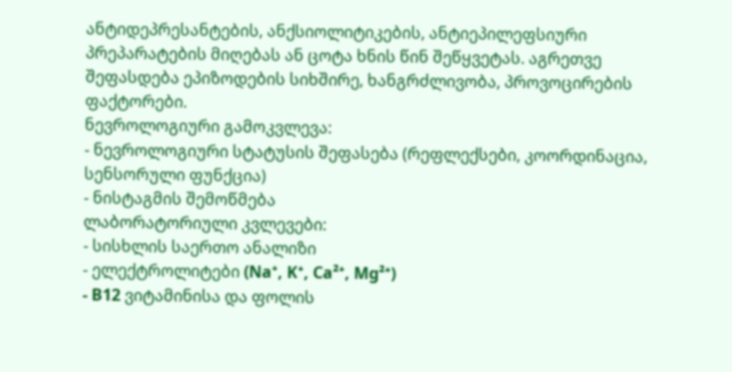ანტიდეპრესანტების, ანქსიოლიტიკების, ანტიეპილეფსიური პრეპარატების მიღებას ან ცოტა ხნის წინ შეწყვეტას. აგრეთვე შეფასდება ეპიზოდების სიხშირე, ხანგრძლივობა, პროვოცირების ფაქტორები.
ნევროლოგიური გამოკვლევა:
- ნევროლოგიური სტატუსის შეფასება (რეფლექსები, კოორდინაცია, სენსორული ფუნქცია)
- ნისტაგმის შემოწმება
ლაბორატორიული კვლევები:
- სისხლის საერთო ანალიზი
- ელექტროლიტები (Na⁺, K⁺, Ca²⁺, Mg²⁺)
- B12 ვიტამინისა და ფოლის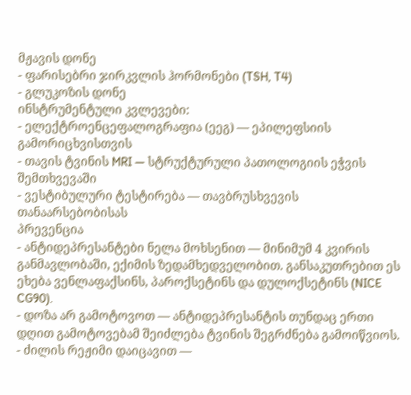მჟავის დონე
- ფარისებრი ჯირკვლის ჰორმონები (TSH, T4)
- გლუკოზის დონე
ინსტრუმენტული კვლევები:
- ელექტროენცეფალოგრაფია (ეეგ) — ეპილეფსიის გამორიცხვისთვის
- თავის ტვინის MRI — სტრუქტურული პათოლოგიის ეჭვის შემთხვევაში
- ვესტიბულური ტესტირება — თავბრუსხვევის თანაარსებობისას
პრევენცია
- ანტიდეპრესანტები ნელა მოხსენით — მინიმუმ 4 კვირის განმავლობაში, ექიმის ზედამხედველობით. განსაკუთრებით ეს ეხება ვენლაფაქსინს, პაროქსეტინს და დულოქსეტინს (NICE CG90).
- დოზა არ გამოტოვოთ — ანტიდეპრესანტის თუნდაც ერთი დღით გამოტოვებამ შეიძლება ტვინის შეგრძნება გამოიწვიოს.
- ძილის რეჟიმი დაიცავით —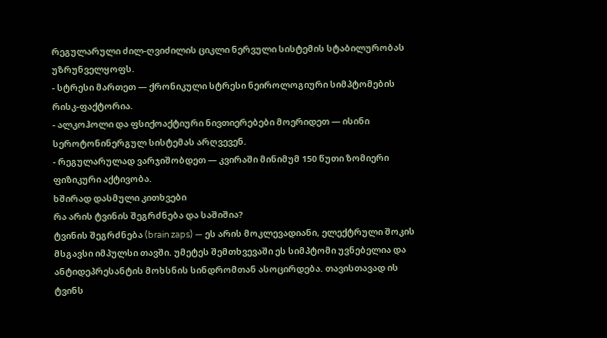რეგულარული ძილ-ღვიძილის ციკლი ნერვული სისტემის სტაბილურობას უზრუნველყოფს.
- სტრესი მართეთ — ქრონიკული სტრესი ნეიროლოგიური სიმპტომების რისკ-ფაქტორია.
- ალკოჰოლი და ფსიქოაქტიური ნივთიერებები მოერიდეთ — ისინი სეროტონინერგულ სისტემას არღვევენ.
- რეგულარულად ვარჯიშობდეთ — კვირაში მინიმუმ 150 წუთი ზომიერი ფიზიკური აქტივობა.
ხშირად დასმული კითხვები
რა არის ტვინის შეგრძნება და საშიშია?
ტვინის შეგრძნება (brain zaps) — ეს არის მოკლევადიანი, ელექტრული შოკის მსგავსი იმპულსი თავში. უმეტეს შემთხვევაში ეს სიმპტომი უვნებელია და ანტიდეპრესანტის მოხსნის სინდრომთან ასოცირდება. თავისთავად ის ტვინს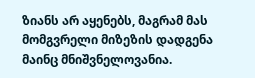ზიანს არ აყენებს, მაგრამ მას მომგვრელი მიზეზის დადგენა მაინც მნიშვნელოვანია.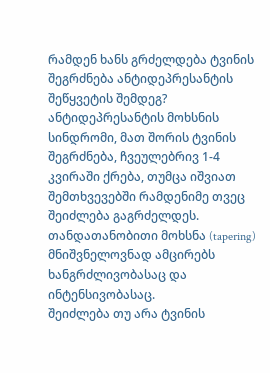რამდენ ხანს გრძელდება ტვინის შეგრძნება ანტიდეპრესანტის შეწყვეტის შემდეგ?
ანტიდეპრესანტის მოხსნის სინდრომი, მათ შორის ტვინის შეგრძნება, ჩვეულებრივ 1-4 კვირაში ქრება, თუმცა იშვიათ შემთხვევებში რამდენიმე თვეც შეიძლება გაგრძელდეს. თანდათანობითი მოხსნა (tapering) მნიშვნელოვნად ამცირებს ხანგრძლივობასაც და ინტენსივობასაც.
შეიძლება თუ არა ტვინის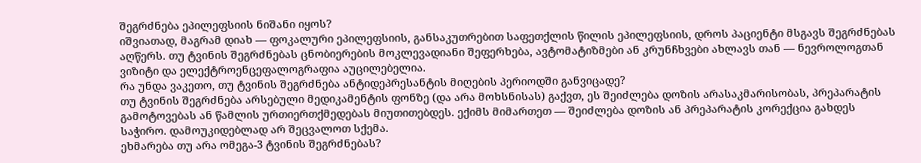შეგრძნება ეპილეფსიის ნიშანი იყოს?
იშვიათად, მაგრამ დიახ — ფოკალური ეპილეფსიის, განსაკუთრებით საფეთქლის წილის ეპილეფსიის, დროს პაციენტი მსგავს შეგრძნებას აღწერს. თუ ტვინის შეგრძნებას ცნობიერების მოკლევადიანი შეფერხება, ავტომატიზმები ან კრუნჩხვები ახლავს თან — ნევროლოგთან ვიზიტი და ელექტროენცეფალოგრაფია აუცილებელია.
რა უნდა ვაკეთო, თუ ტვინის შეგრძნება ანტიდეპრესანტის მიღების პერიოდში განვიცადე?
თუ ტვინის შეგრძნება არსებული მედიკამენტის ფონზე (და არა მოხსნისას) გაქვთ, ეს შეიძლება დოზის არასაკმარისობას, პრეპარატის გამოტოვებას ან წამლის ურთიერთქმედებას მიუთითებდეს. ექიმს მიმართეთ — შეიძლება დოზის ან პრეპარატის კორექცია გახდეს საჭირო. დამოუკიდებლად არ შეცვალოთ სქემა.
ეხმარება თუ არა ომეგა-3 ტვინის შეგრძნებას?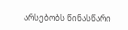არსებობს წინასწარი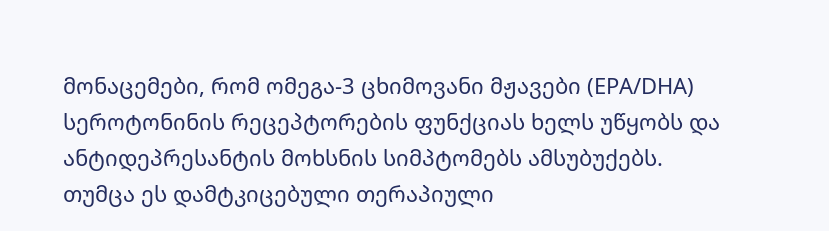მონაცემები, რომ ომეგა-3 ცხიმოვანი მჟავები (EPA/DHA) სეროტონინის რეცეპტორების ფუნქციას ხელს უწყობს და ანტიდეპრესანტის მოხსნის სიმპტომებს ამსუბუქებს. თუმცა ეს დამტკიცებული თერაპიული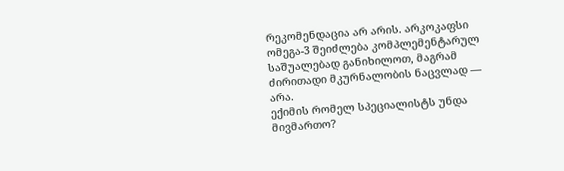რეკომენდაცია არ არის. არკოკაფსი ომეგა-3 შეიძლება კომპლემენტარულ საშუალებად განიხილოთ, მაგრამ ძირითადი მკურნალობის ნაცვლად — არა.
ექიმის რომელ სპეციალისტს უნდა მივმართო?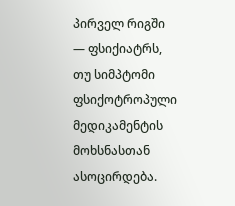პირველ რიგში — ფსიქიატრს, თუ სიმპტომი ფსიქოტროპული მედიკამენტის მოხსნასთან ასოცირდება.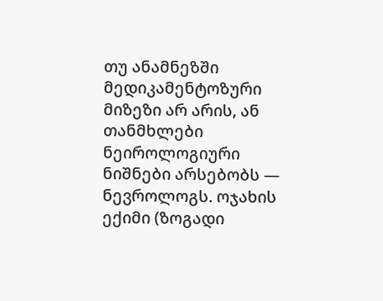თუ ანამნეზში მედიკამენტოზური მიზეზი არ არის, ან თანმხლები ნეიროლოგიური ნიშნები არსებობს — ნევროლოგს. ოჯახის ექიმი (ზოგადი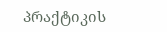პრაქტიკის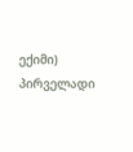ექიმი) პირველადი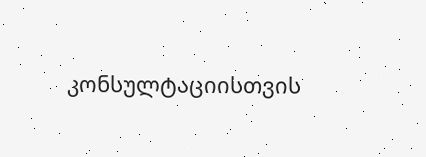კონსულტაციისთვის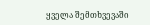ყველა შემთხვევაში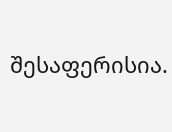შესაფერისია.